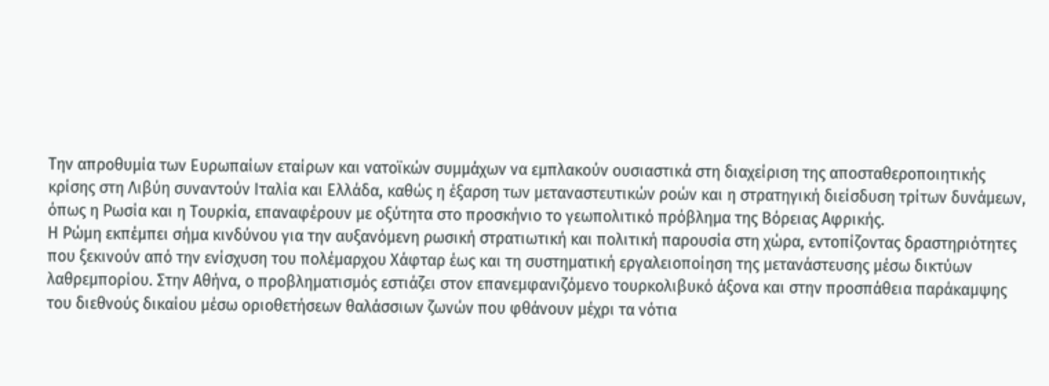Την απροθυμία των Ευρωπαίων εταίρων και νατοϊκών συμμάχων να εμπλακούν ουσιαστικά στη διαχείριση της αποσταθεροποιητικής κρίσης στη Λιβύη συναντούν Ιταλία και Ελλάδα, καθώς η έξαρση των μεταναστευτικών ροών και η στρατηγική διείσδυση τρίτων δυνάμεων, όπως η Ρωσία και η Τουρκία, επαναφέρουν με οξύτητα στο προσκήνιο το γεωπολιτικό πρόβλημα της Βόρειας Αφρικής.
Η Ρώμη εκπέμπει σήμα κινδύνου για την αυξανόμενη ρωσική στρατιωτική και πολιτική παρουσία στη χώρα, εντοπίζοντας δραστηριότητες που ξεκινούν από την ενίσχυση του πολέμαρχου Χάφταρ έως και τη συστηματική εργαλειοποίηση της μετανάστευσης μέσω δικτύων λαθρεμπορίου. Στην Αθήνα, ο προβληματισμός εστιάζει στον επανεμφανιζόμενο τουρκολιβυκό άξονα και στην προσπάθεια παράκαμψης του διεθνούς δικαίου μέσω οριοθετήσεων θαλάσσιων ζωνών που φθάνουν μέχρι τα νότια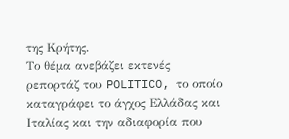της Κρήτης.
Το θέμα ανεβάζει εκτενές ρεπορτάζ του POLITICO, το οποίο καταγράφει το άγχος Ελλάδας και Ιταλίας και την αδιαφορία που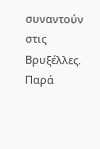συναντούν στις Βρυξέλλες.
Παρά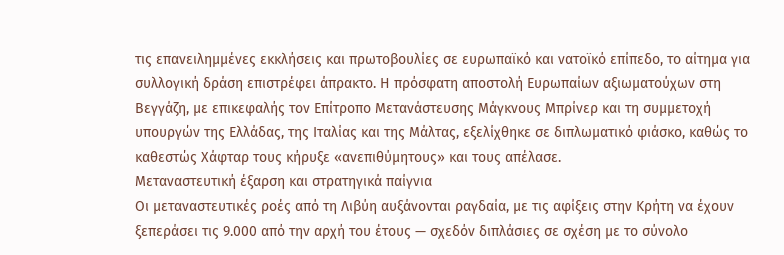τις επανειλημμένες εκκλήσεις και πρωτοβουλίες σε ευρωπαϊκό και νατοϊκό επίπεδο, το αίτημα για συλλογική δράση επιστρέφει άπρακτο. Η πρόσφατη αποστολή Ευρωπαίων αξιωματούχων στη Βεγγάζη, με επικεφαλής τον Επίτροπο Μετανάστευσης Μάγκνους Μπρίνερ και τη συμμετοχή υπουργών της Ελλάδας, της Ιταλίας και της Μάλτας, εξελίχθηκε σε διπλωματικό φιάσκο, καθώς το καθεστώς Χάφταρ τους κήρυξε «ανεπιθύμητους» και τους απέλασε.
Μεταναστευτική έξαρση και στρατηγικά παίγνια
Οι μεταναστευτικές ροές από τη Λιβύη αυξάνονται ραγδαία, με τις αφίξεις στην Κρήτη να έχουν ξεπεράσει τις 9.000 από την αρχή του έτους — σχεδόν διπλάσιες σε σχέση με το σύνολο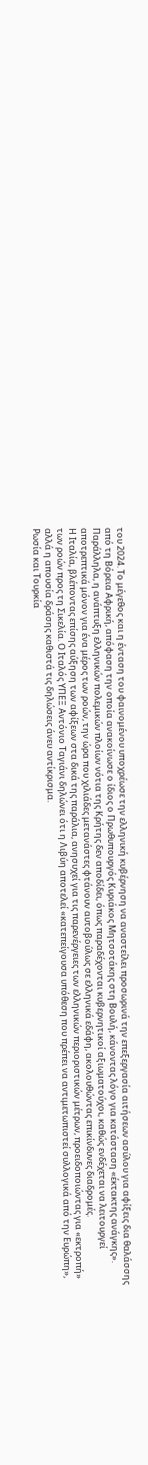του 2024. Το μέγεθος και η ένταση του φαινομένου υποχρέωσε την ελληνική κυβέρνηση να αναστείλει προσωρινά την επεξεργασία αιτήσεων ασύλου για αφίξεις δια θαλάσσης από τη Βόρεια Αφρική, απόφαση την οποία ανακοίνωσε ο ίδιος ο Πρωθυπουργός Κυριάκος Μητσοτάκης στη Βουλή, κάνοντας λόγο για κατάσταση «έκτακτης ανάγκης».
Παράλληλα, η ανάπτυξη ελληνικών πολεμικών πλοίων νότια της Κρήτης δεν αποδίδει, όπως παραδέχονται κυβερνητικοί αξιωματούχοι, καθώς ενδέχεται να λειτουργεί αποτρεπτικά μόνον για ένα μέρος των ροών, την ώρα που χιλιάδες μετανάστες φτάνουν αυτοβούλως σε ελληνικά εδάφη, ακολουθώντας επικίνδυνες διαδρομές.
Η Ιταλία, βλέποντας επίσης αύξηση των αφίξεων στα δικά της παράλια, ανησυχεί για τις παρενέργειες των ελληνικών περιοριστικών μέτρων, προειδοποιώντας για «εκτροπή» των ροών προς τη Σικελία. Ο Ιταλός ΥΠΕΞ Αντόνιο Ταγιάνι δηλώνει ότι η Λιβύη αποτελεί «κατεπείγουσα υπόθεση που πρέπει να αντιμετωπιστεί συλλογικά από την Ευρώπη», αλλά η απουσία δράσης καθιστά τις δηλώσεις άνευ αντίκρισμα.
Ρωσία και Τουρκία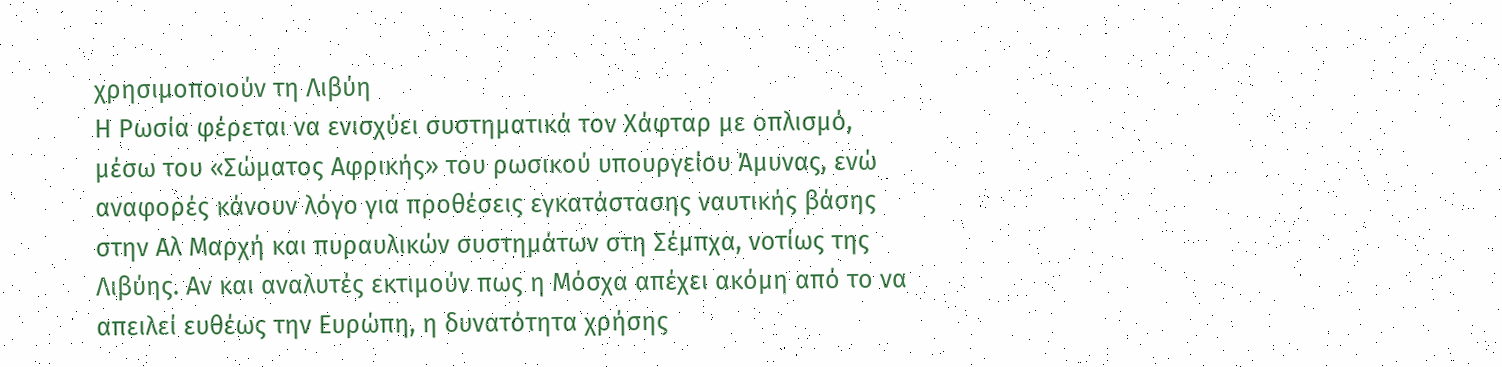χρησιμοποιούν τη Λιβύη
Η Ρωσία φέρεται να ενισχύει συστηματικά τον Χάφταρ με οπλισμό, μέσω του «Σώματος Αφρικής» του ρωσικού υπουργείου Άμυνας, ενώ αναφορές κάνουν λόγο για προθέσεις εγκατάστασης ναυτικής βάσης στην Αλ Μαρχή και πυραυλικών συστημάτων στη Σέμπχα, νοτίως της Λιβύης. Αν και αναλυτές εκτιμούν πως η Μόσχα απέχει ακόμη από το να απειλεί ευθέως την Ευρώπη, η δυνατότητα χρήσης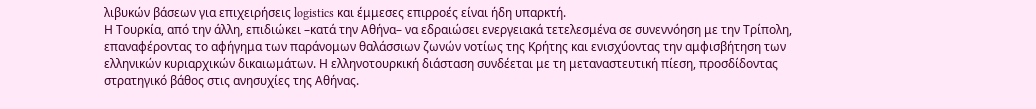λιβυκών βάσεων για επιχειρήσεις logistics και έμμεσες επιρροές είναι ήδη υπαρκτή.
Η Τουρκία, από την άλλη, επιδιώκει –κατά την Αθήνα– να εδραιώσει ενεργειακά τετελεσμένα σε συνεννόηση με την Τρίπολη, επαναφέροντας το αφήγημα των παράνομων θαλάσσιων ζωνών νοτίως της Κρήτης και ενισχύοντας την αμφισβήτηση των ελληνικών κυριαρχικών δικαιωμάτων. Η ελληνοτουρκική διάσταση συνδέεται με τη μεταναστευτική πίεση, προσδίδοντας στρατηγικό βάθος στις ανησυχίες της Αθήνας.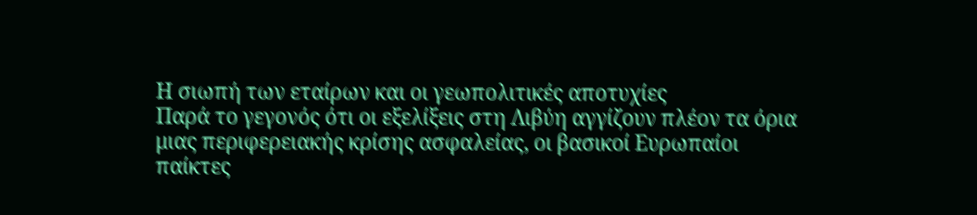Η σιωπή των εταίρων και οι γεωπολιτικές αποτυχίες
Παρά το γεγονός ότι οι εξελίξεις στη Λιβύη αγγίζουν πλέον τα όρια μιας περιφερειακής κρίσης ασφαλείας, οι βασικοί Ευρωπαίοι παίκτες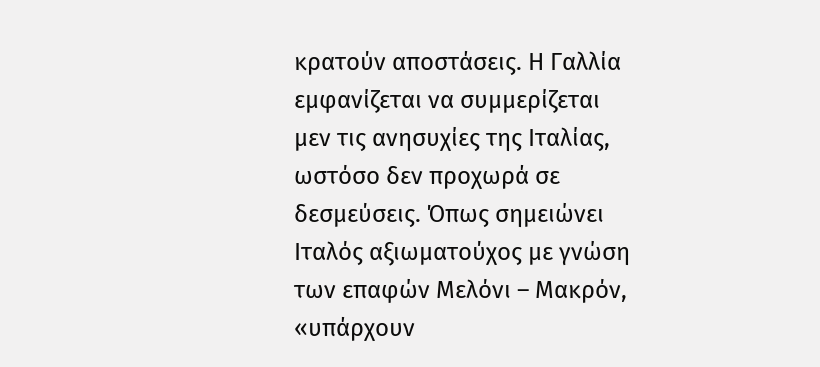κρατούν αποστάσεις. Η Γαλλία εμφανίζεται να συμμερίζεται μεν τις ανησυχίες της Ιταλίας, ωστόσο δεν προχωρά σε δεσμεύσεις. Όπως σημειώνει Ιταλός αξιωματούχος με γνώση των επαφών Μελόνι – Μακρόν, «υπάρχουν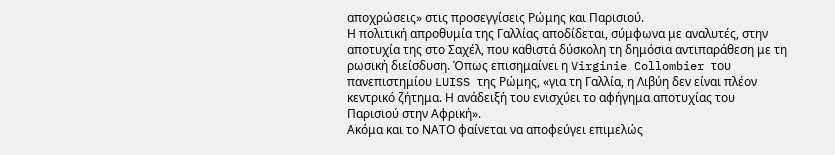αποχρώσεις» στις προσεγγίσεις Ρώμης και Παρισιού.
Η πολιτική απροθυμία της Γαλλίας αποδίδεται, σύμφωνα με αναλυτές, στην αποτυχία της στο Σαχέλ, που καθιστά δύσκολη τη δημόσια αντιπαράθεση με τη ρωσική διείσδυση. Όπως επισημαίνει η Virginie Collombier του πανεπιστημίου LUISS της Ρώμης, «για τη Γαλλία, η Λιβύη δεν είναι πλέον κεντρικό ζήτημα. Η ανάδειξή του ενισχύει το αφήγημα αποτυχίας του Παρισιού στην Αφρική».
Ακόμα και το ΝΑΤΟ φαίνεται να αποφεύγει επιμελώς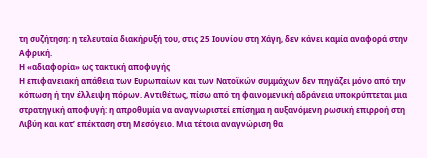τη συζήτηση: η τελευταία διακήρυξή του, στις 25 Ιουνίου στη Χάγη, δεν κάνει καμία αναφορά στην Αφρική.
Η «αδιαφορία» ως τακτική αποφυγής
Η επιφανειακή απάθεια των Ευρωπαίων και των Νατοϊκών συμμάχων δεν πηγάζει μόνο από την κόπωση ή την έλλειψη πόρων. Αντιθέτως, πίσω από τη φαινομενική αδράνεια υποκρύπτεται μια στρατηγική αποφυγή: η απροθυμία να αναγνωριστεί επίσημα η αυξανόμενη ρωσική επιρροή στη Λιβύη και κατ’ επέκταση στη Μεσόγειο. Μια τέτοια αναγνώριση θα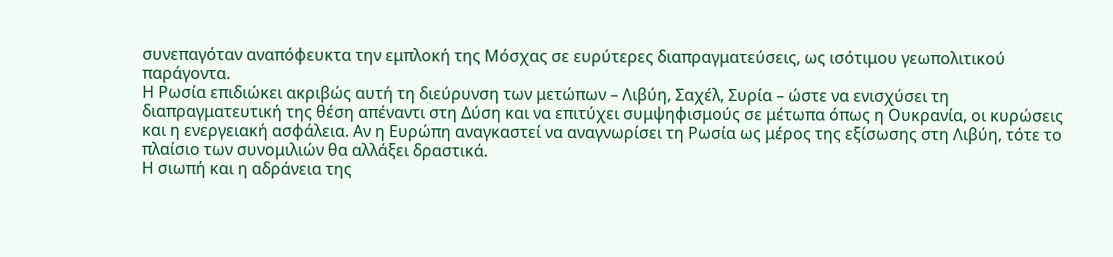συνεπαγόταν αναπόφευκτα την εμπλοκή της Μόσχας σε ευρύτερες διαπραγματεύσεις, ως ισότιμου γεωπολιτικού παράγοντα.
Η Ρωσία επιδιώκει ακριβώς αυτή τη διεύρυνση των μετώπων – Λιβύη, Σαχέλ, Συρία – ώστε να ενισχύσει τη διαπραγματευτική της θέση απέναντι στη Δύση και να επιτύχει συμψηφισμούς σε μέτωπα όπως η Ουκρανία, οι κυρώσεις και η ενεργειακή ασφάλεια. Αν η Ευρώπη αναγκαστεί να αναγνωρίσει τη Ρωσία ως μέρος της εξίσωσης στη Λιβύη, τότε το πλαίσιο των συνομιλιών θα αλλάξει δραστικά.
Η σιωπή και η αδράνεια της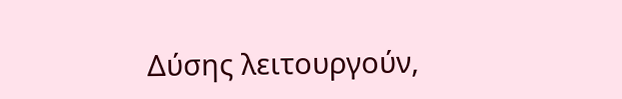Δύσης λειτουργούν,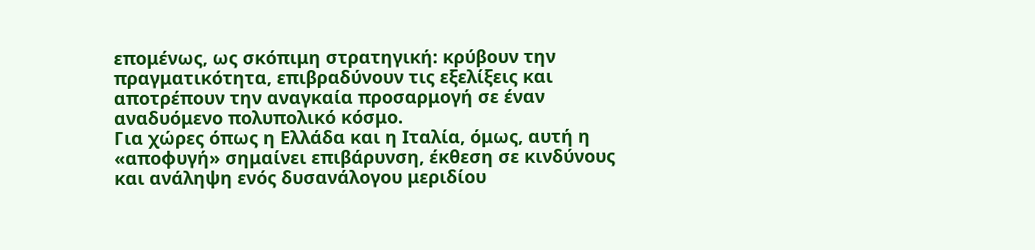επομένως, ως σκόπιμη στρατηγική: κρύβουν την πραγματικότητα, επιβραδύνουν τις εξελίξεις και αποτρέπουν την αναγκαία προσαρμογή σε έναν αναδυόμενο πολυπολικό κόσμο.
Για χώρες όπως η Ελλάδα και η Ιταλία, όμως, αυτή η «αποφυγή» σημαίνει επιβάρυνση, έκθεση σε κινδύνους και ανάληψη ενός δυσανάλογου μεριδίου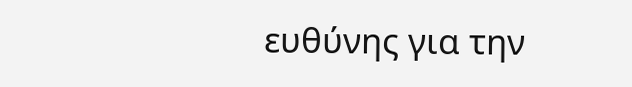ευθύνης για την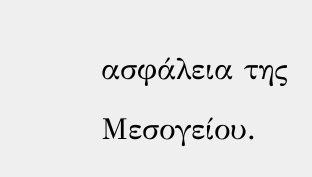ασφάλεια της Μεσογείου.